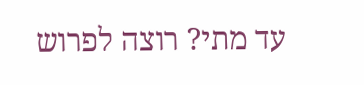עד מתי? רוצה לפרוש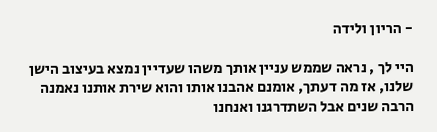- הריון ולידה

היי לך , נראה שממש עניין אותך משהו שעדיין נמצא בעיצוב הישן שלנו, אז מה דעתך, אומנם אהבנו אותו והוא שירת אותנו נאמנה הרבה שנים אבל השתדרגנו ואנחנו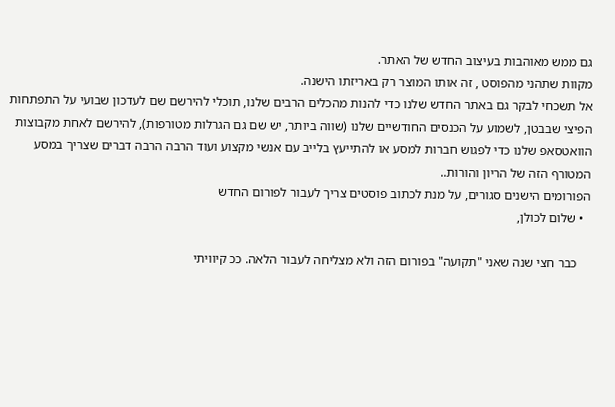גם ממש מאוהבות בעיצוב החדש של האתר.
מקוות שתהני מהפוסט , זה אותו המוצר רק באריזתו הישנה.
אל תשכחי לבקר גם באתר החדש שלנו כדי להנות מהכלים הרבים שלנו, תוכלי להירשם שם לעדכון שבועי על התפתחות הפיצי שבבטן, לשמוע על הכנסים החודשיים שלנו (שווה ביותר, יש שם גם הגרלות מטורפות), להירשם לאחת מקבוצות הוואטסאפ שלנו כדי לפגוש חברות למסע או להתייעץ בלייב עם אנשי מקצוע ועוד הרבה הרבה דברים שצריך במסע המטורף הזה של הריון והורות..
הפורומים הישנים סגורים, על מנת לכתוב פוסטים צריך לעבור לפורום החדש
  • שלום לכולן,

    כבר חצי שנה שאני "תקועה" בפורום הזה ולא מצליחה לעבור הלאה. ככ קיוויתי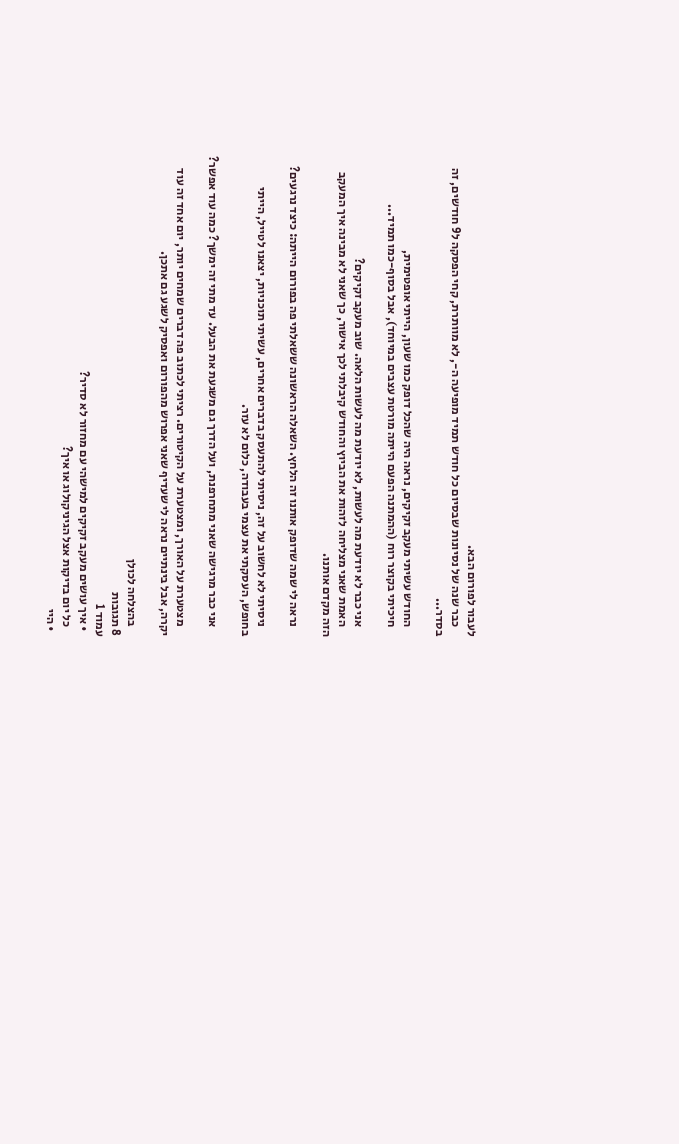לעבור לפורום הבא.
    כבר שנה של נסיונות שבסיום כל חודש תמיד מופיעה ה-, לא מוותרת, קחי הפסקה ל9 חודשים, זה בסדר...

    החודש עשיתי מעקב זקיקים, נראה היה שהכל דופק כמו שעון, הייתי אופטימית,
    חיכיתי בקוצר רוח (ההמתנה הפעם הייתה מורטת עצבים במיוחד), אבל בסוף-כמו תמיד...

    אני כבר לא יודעת מה לעשות, לא יודעת מה לעשות הלאה. שוב מעקב זקיקים?
    האמת שאני מצליחה לזהות את הביוץ והחודש קיבלתי לכך אישור, כך שאני לא מבינה איך המעקב הזה מקדם אותנו.

    נראה לי שמה שדופק אותנו זה הלחץ. השאלה הראשונה ששאלתי פה בפורום הייתה: כיצד נרגעים?

    ניסיתי לא לחשוב על זה, ניסיתי להתעסק בדברים אחרים, עשיתי תוכניות, יצאנו לטייל, הייתי בחופש, העסקתי את עצמי בעבודה, כלום לא עזר.

    אני כבר מרגישה שאני מתחרפנת, ועל הדרך גם משגעת את הבעל. עד מתי זה ימשך? כמה עוד אפשר?

    מצטערת על האורך, ומצטערת על הקיטורים. רציתי לכתוב פה דברים שמחים יותר, יום אחד זה עוד יקרה, אבל בינתיים נראה לי שעדיף שאני אפרוש מהפורום ואפסיק לשגע גם אתכן.

    בהצלחה לכולן
8 תגובות
עמוד 1
  • איך עושים מעקב זקיקים למישהי עם מחזור לא סדיר?
    כל יום בדיקות אצל הגיניקולוג או איך?
  • היי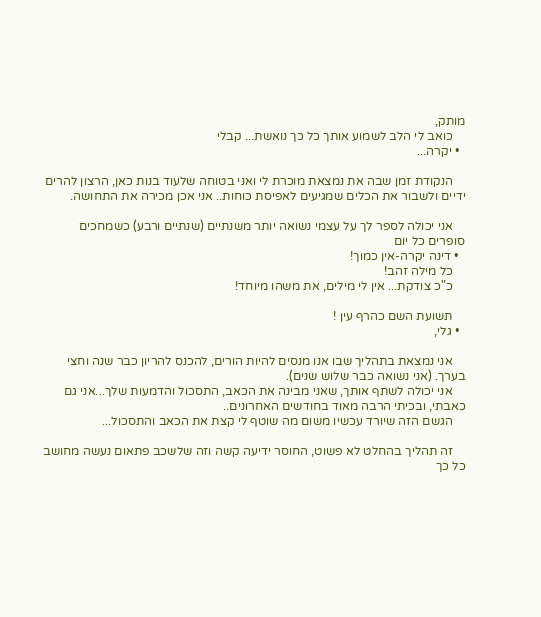מותק,
    כואב לי הלב לשמוע אותך כל כך נואשת... קבלי
  • יקרה...

    הנקודת זמן שבה את נמצאת מוכרת לי ואני בטוחה שלעוד בנות כאן, הרצון להרים ידיים ולשבור את הכלים שמגיעים לאפיסת כוחות.. אני אכן מכירה את התחושה.

    אני יכולה לספר לך על עצמי נשואה יותר משנתיים (שנתיים ורבע) כשמחכים סופרים כל יום
  • דינה יקרה-אין כמוך!
    כל מילה זהב!
    כ"כ צודקת... אין לי מילים, את משהו מיוחד!

    תשועת השם כהרף עין !
  • גלי,

    אני נמצאת בתהליך שבו אנו מנסים להיות הורים, להכנס להריון כבר שנה וחצי בערך. (אני נשואה כבר שלוש שנים).
    אני יכולה לשתף אותך, שאני מבינה את הכאב, התסכול והדמעות שלך...אני גם כאבתי, ובכיתי הרבה מאוד בחודשים האחרונים..
    הגשם הזה שיורד עכשיו משום מה שוטף לי קצת את הכאב והתסכול...

    זה תהליך בהחלט לא פשוט, החוסר ידיעה קשה וזה שלשכב פתאום נעשה מחושב כל כך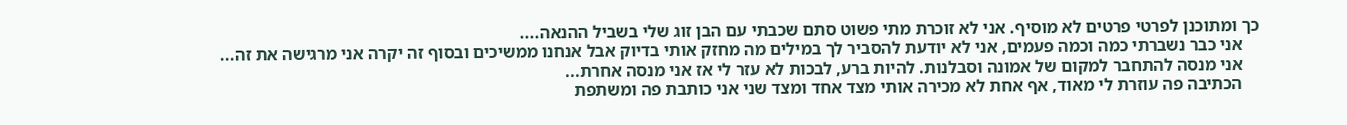כך ומתוכנן לפרטי פרטים לא מוסיף. אני לא זוכרת מתי פשוט סתם שכבתי עם הבן זוג שלי בשביל ההנאה....
    אני כבר נשברתי כמה וכמה פעמים, אני לא יודעת להסביר לך במילים מה מחזק אותי בדיוק אבל אנחנו ממשיכים ובסוף זה יקרה אני מרגישה את זה...
    אני מנסה להתחבר למקום של אמונה וסבלנות. להיות ברע, לבכות לא עזר לי אז אני מנסה אחרת...
    הכתיבה פה עוזרת לי מאוד, אף אחת לא מכירה אותי מצד אחד ומצד שני אני כותבת פה ומשתפת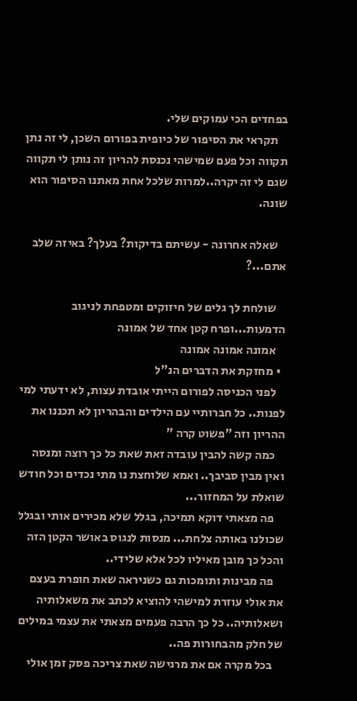בפחדים הכי עמוקים שלי.
    תקראי את הסיפור של כיופית בפורום השכן, לי זה נתן תקווה וכל פעם שמישהי נכנסת להריון זה נותן לי תקווה שגם לי זה יקרה..למרות שלכל אחת מאתנו הסיפור הוא שונה.

    שאלה אחרונה - עשיתם בדיקות? בעלך? באיזה שלב אתם...?

    שולחת לך גלים של חיזוקים ומטפחת לניגוב הדמעות...ופרח קטן אחד של אמונה
    אמונה אמונה אמונה
  • מחזקת את הדברים הנ"ל
    לפני הכניסה לפורום הייתי אובדת עצות, לא ידעתי למי לפנות.. כל חברותיי עם הילדים והבהריון לא תכננו את ההריון וזה "פשוט קרה "
    כמה קשה להבין עובדה זאת שאת כל כך רוצה ומנסה ואין מבין סביבך.. ואמא שלוחצת נו מתי נכדים וכל חודש שואלת על המחזור...
    פה מצאתי דוקא תמיכה, בגלל שלא מכירים אותי ובגלל שכולנו באותה צלחת... מנסות לנגוס באושר הקטן הזה והכל כך מובן מאיליו לכל אלא שלידי..
    פה מבינות ותומכות גם כשניראה שאת חופרת בעצם את אולי עוזרת למישהי להוציא לכתב את משאלותיה ושאלותיה.. כל כך הרבה פעמים מצאתי את עצמי במילים של חלק מהבחורות פה..
    בכל מקרה אם את מרגישה שאת צריכה פסק זמן אולי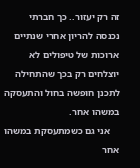זה רק יעזור.. כך חברתי נכנסה להריון אחרי שנתיים ארוכות של טיפולים לא יוצלחים רק בכך שהתחילה לתכנן חופשה בחול והתעסקה במשהו אחר.
    אני גם כשמתעסקת במשהו אחר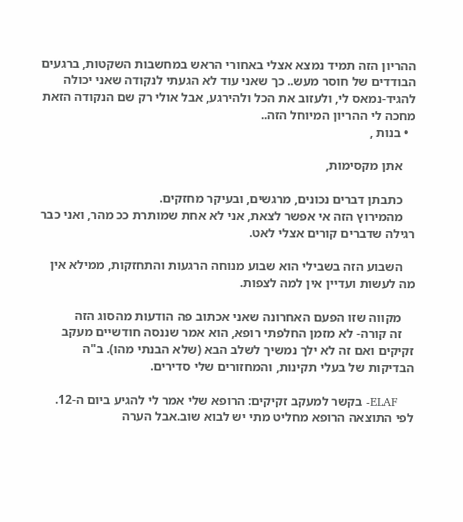ההריון הזה תמיד נמצא אצלי באחורי הראש במחשבות השקטות, ברגעים הבודדים של חוסר מעש.. כך שאני עוד לא הגעתי לנקודה שאני יכולה להגיד-נמאס לי, ולעזוב את הכל ולהירגע, אבל אולי רק שם הנקודה הזאת מחכה לי ההריון המיוחל הזה..
  • בנות ,

    אתן מקסימות,

    כתבתן דברים נכונים, מרגשים, ובעיקר מחזקים.
    מהמירוץ הזה אי אפשר לצאת, אני לא אחת שמותרת ככ מהר, ואני כבר רגילה שדברים קורים אצלי לאט.

    השבוע הזה בשבילי הוא שבוע מנוחה הרגעות והתחזקות, ממילא אין מה לעשות ועדיין אין למה לצפות.

    מקווה שזו הפעם האחרונה שאני אכתוב פה הודעות מהסוג הזה
    זה קורה- לא מזמן החלפתי רופא, הוא אמר שננסה חודשיים מעקב זקיקים ואם זה לא ילך נמשיך לשלב הבא (שלא הבנתי מהו). ב"ה הבדיקות של בעלי תקינות, והמחזורים שלי סדירים.

    ELAF- בקשר למעקב זקיקים: הרופא שלי אמר לי להגיע ביום ה-12. לפי התוצאה הרופא מחליט מתי יש לבוא שוב.אבל הערה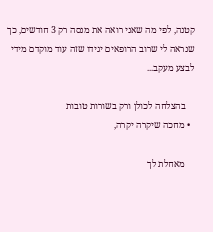קטנה, לפי מה שאני רואה את מנסה רק 3 חודשים, כך שנראה לי שרוב הרופאים יגידו שזה עוד מוקדם מידי לבצע מעקב...

    בהצלחה לכולן ורק בשורות טובות
  • מחכה שיקרה יקרה,

    מאחלת לך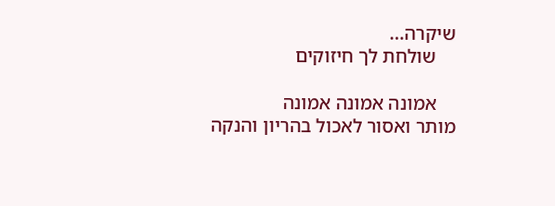שיקרה...
    שולחת לך חיזוקים

    אמונה אמונה אמונה
מותר ואסור לאכול בהריון והנקה